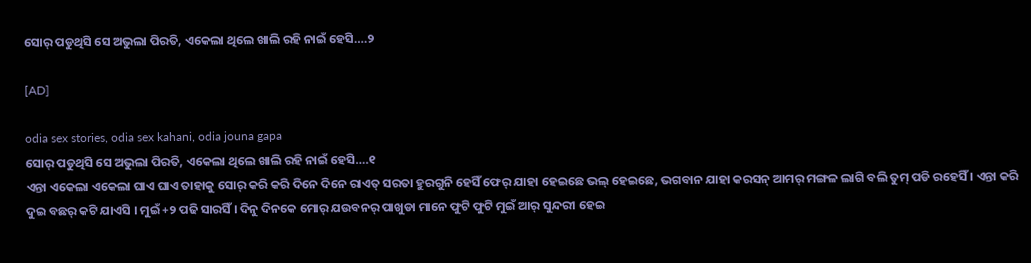ସୋର୍ ପଡୁଥିସି ସେ ଅଭୁଲା ପିରତି, ଏକେଲା ଥିଲେ ଖାଲି ରହି ନାଇଁ ହେସି….୨

[AD]

odia sex stories, odia sex kahani, odia jouna gapa
ସୋର୍ ପଡୁଥିସି ସେ ଅଭୁଲା ପିରତି, ଏକେଲା ଥିଲେ ଖାଲି ରହି ନାଇଁ ହେସି….୧
ଏନ୍ତା ଏକେଲା ଏକେଲା ଘାଏ ଘାଏ ତାହାକୁ ସୋର୍ କରି କରି ଦିନେ ଦିନେ ରାଏତ୍ ସରତା ହୁରଗୁନି ହେସିଁ ଫେର୍ ଯାହା ହେଇଛେ ଭଲ୍ ହେଇଛେ, ଭଗବାନ ଯାହା କରସନ୍ ଆମର୍ ମଙ୍ଗଳ ଲାଗି ବଲି ତୁମ୍ ପଡି ରହେସିଁ । ଏନ୍ତା କରି ଦୁଇ ବଛର୍ କଟି ଯାଏସି । ମୁଇଁ +୨ ପଢି ସାରସିଁ । ଦିନୁ ଦିନକେ ମୋର୍ ଯଉବନର୍ ପାଖୁଡା ମାନେ ଫୁଟି ଫୁଟି ମୁଇଁ ଆର୍ ସୁନ୍ଦରୀ ହେଇ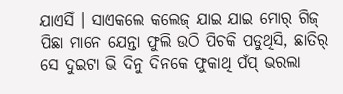ଯାଏସିଁ । ସାଏକଲେ କଲେଜ୍ ଯାଇ ଯାଇ ମୋର୍ ଗିଜ୍ ପିଛା ମାନେ ଯେନ୍ତା ଫୁଲି ଉଠି ପିଚକି ପଡୁଥିସି, ଛାତିର୍ ସେ ଦୁଇଟା ଭି ଦିନୁ ଦିନକେ ଫୁକାଥି ପଁପ୍ ଭରଲା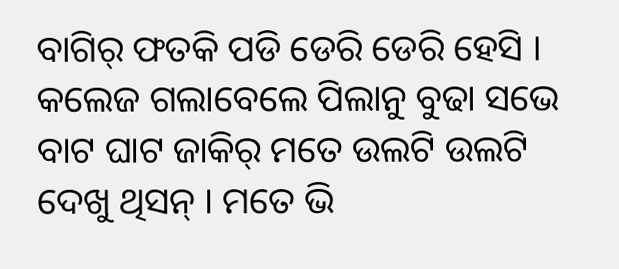ବାଗିର୍ ଫତକି ପଡି ଡେରି ଡେରି ହେସି । କଲେଜ ଗଲାବେଲେ ପିଲାନୁ ବୁଢା ସଭେ ବାଟ ଘାଟ ଜାକିର୍ ମତେ ଉଲଟି ଉଲଟି ଦେଖୁ ଥିସନ୍ । ମତେ ଭି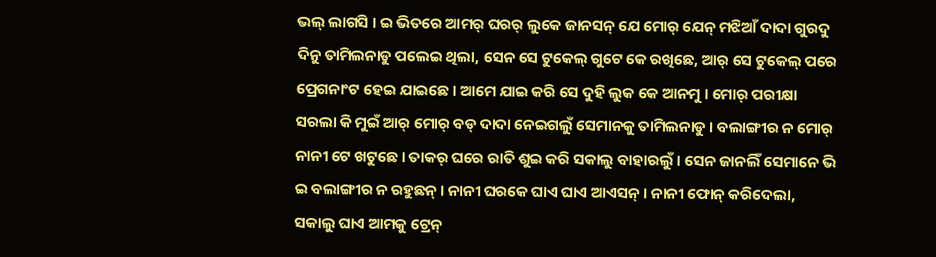ଭଲ୍ ଲାଗସି । ଇ ଭିତରେ ଆମର୍ ଘରର୍ ଲୁକେ ଜାନସନ୍ ଯେ ମୋର୍ ଯେନ୍ ମଝିଆଁ ଦାଦା ଗୁରଦୁ ଦିନୁ ତାମିଲନାଡୁ ପଲେଇ ଥିଲା, ସେନ ସେ ଟୁକେଲ୍ ଗୁଟେ କେ ରଖିଛେ, ଆର୍ ସେ ଟୁକେଲ୍ ପରେ ପ୍ରେଗନାଂଟ ହେଇ ଯାଇଛେ । ଆମେ ଯାଇ କରି ସେ ଦୁହି ଲୁକ କେ ଆନମୁ । ମୋର୍ ପରୀକ୍ଷା ସରଲା କି ମୁଇଁ ଆର୍ ମୋର୍ ବଡ୍ ଦାଦା ନେଇଗଲୁଁ ସେମାନକୁ ତାମିଲନାଡୁ । ବଲାଙ୍ଗୀର ନ ମୋର୍ ନାନୀ ଟେ ଖଟୁଛେ । ତାକର୍ ଘରେ ରାତି ଶୁଇ କରି ସକାଲୁ ବାହାରଲୁଁ । ସେନ ଜାନଲିଁ ସେମାନେ ଭି ଇ ବଲାଙ୍ଗୀର ନ ରହୁଛନ୍ । ନାନୀ ଘରକେ ଘାଏ ଘାଏ ଆଏସନ୍ । ନାନୀ ଫୋନ୍ କରିଦେଲା, ସକାଲୁ ଘାଏ ଆମକୁ ଟ୍ରେନ୍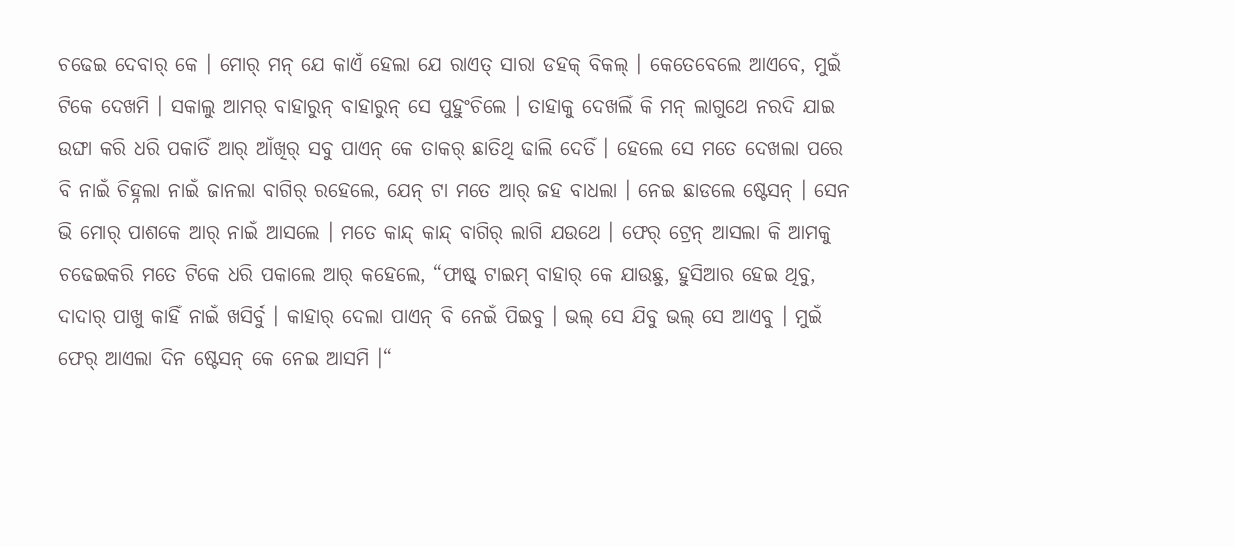ଚଢେଇ ଦେବାର୍ କେ । ମୋର୍ ମନ୍ ଯେ କାଏଁ ହେଲା ଯେ ରାଏତ୍ ସାରା ଡହକ୍ ବିକଲ୍ । କେତେବେଲେ ଆଏବେ, ମୁଇଁ ଟିକେ ଦେଖମି । ସକାଲୁ ଆମର୍ ବାହାରୁନ୍ ବାହାରୁନ୍ ସେ ପୁହୁଂଚିଲେ । ତାହାକୁ ଦେଖଲିଁ କି ମନ୍ ଲାଗୁଥେ ନରଦି ଯାଇ ଉଙ୍ଘା କରି ଧରି ପକାତିଁ ଆର୍ ଆଁଖିର୍ ସବୁ ପାଏନ୍ କେ ତାକର୍ ଛାତିଥି ଢାଲି ଦେତିଁ । ହେଲେ ସେ ମତେ ଦେଖଲା ପରେ ବି ନାଇଁ ଚିହ୍ନଲା ନାଇଁ ଜାନଲା ବାଗିର୍ ରହେଲେ, ଯେନ୍ ଟା ମତେ ଆର୍ ଜହ ବାଧଲା । ନେଇ ଛାଡଲେ ଷ୍ଟେସନ୍ । ସେନ ଭି ମୋର୍ ପାଶକେ ଆର୍ ନାଇଁ ଆସଲେ । ମତେ କାନ୍ଦ୍ କାନ୍ଦ୍ ବାଗିର୍ ଲାଗି ଯଉଥେ । ଫେର୍ ଟ୍ରେନ୍ ଆସଲା କି ଆମକୁ ଚଢେଇକରି ମତେ ଟିକେ ଧରି ପକାଲେ ଆର୍ କହେଲେ, “ଫାଷ୍ଟ୍ ଟାଇମ୍ ବାହାର୍ କେ ଯାଉଛୁ, ହୁସିଆର ହେଇ ଥିବୁ, ଦାଦାର୍ ପାଖୁ କାହିଁ ନାଇଁ ଖସିର୍ବୁ । କାହାର୍ ଦେଲା ପାଏନ୍ ବି ନେଇଁ ପିଇବୁ । ଭଲ୍ ସେ ଯିବୁ ଭଲ୍ ସେ ଆଏବୁ । ମୁଇଁ ଫେର୍ ଆଏଲା ଦିନ ଷ୍ଟେସନ୍ କେ ନେଇ ଆସମି ।“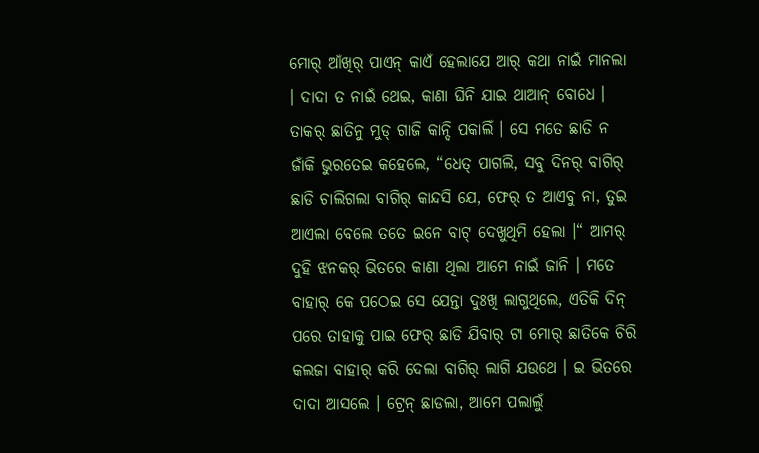ମୋର୍ ଆଁଖିର୍ ପାଏନ୍ କାଏଁ ହେଲାଯେ ଆର୍ କଥା ନାଇଁ ମାନଲା । ଦାଦା ତ ନାଇଁ ଥେଇ, କାଣା ଘିନି ଯାଇ ଥାଆନ୍ ବୋଧେ । ତାକର୍ ଛାତିନୁ ମୁଡ୍ ଗାଜି କାନ୍ଦି ପକାଲିଁ । ସେ ମତେ ଛାତି ନ ଜାଁକି ଭୁରତେଇ କହେଲେ, “ଧେତ୍ ପାଗଲି, ସବୁ ଦିନର୍ ବାଗିର୍ ଛାଡି ଚାଲିଗଲା ବାଗିର୍ କାନ୍ଦସି ଯେ, ଫେର୍ ତ ଆଏବୁ ନା, ତୁଇ ଆଏଲା ବେଲେ ତତେ ଇନେ ବାଟ୍ ଦେଖୁଥିମି ହେଲା ।“ ଆମର୍ ଦୁହି ଝନକର୍ ଭିତରେ କାଣା ଥିଲା ଆମେ ନାଇଁ ଜାନି । ମତେ ବାହାର୍ କେ ପଠେଇ ସେ ଯେନ୍ତା ଦୁଃଖି ଲାଗୁଥିଲେ, ଏତିକି ଦିନ୍ ପରେ ତାହାକୁ ପାଇ ଫେର୍ ଛାଡି ଯିବାର୍ ଟା ମୋର୍ ଛାତିକେ ଚିରି କଲଜା ବାହାର୍ କରି ଦେଲା ବାଗିର୍ ଲାଗି ଯଉଥେ । ଇ ଭିତରେ ଦାଦା ଆସଲେ । ଟ୍ରେନ୍ ଛାଡଲା, ଆମେ ପଲାଲୁଁ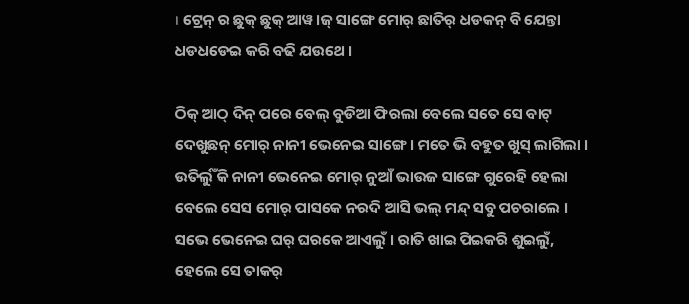। ଟ୍ରେନ୍ ର ଛୁକ୍ ଛୁକ୍ ଆୱ।ଜ୍ ସାଙ୍ଗେ ମୋର୍ ଛାତିର୍ ଧଡକନ୍ ବି ଯେନ୍ତା ଧଡଧଡେଇ କରି ବଢି ଯଉଥେ ।

ଠିକ୍ ଆଠ୍ ଦିନ୍ ପରେ ବେଲ୍ ବୁଡିଆ ଫିରଲା ବେଲେ ସତେ ସେ ବାଟ୍ ଦେଖୁଛନ୍ ମୋର୍ ନାନୀ ଭେନେଇ ସାଙ୍ଗେ । ମତେ ଭି ବହୁତ ଖୁସ୍ ଲାଗିଲା । ଉତିର୍ଲୁଁ କି ନାନୀ ଭେନେଇ ମୋର୍ ନୁଆଁ ଭାଉଜ ସାଙ୍ଗେ ଗୁରେହି ହେଲା ବେଲେ ସେସ ମୋର୍ ପାସକେ ନରଦି ଆସି ଭଲ୍ ମନ୍ଦ୍ ସବୁ ପଚରାଲେ । ସଭେ ଭେନେଇ ଘର୍ ଘରକେ ଆଏଲୁଁ । ରାତି ଖାଇ ପିଇକରି ଶୁଇଲୁଁ, ହେଲେ ସେ ତାକର୍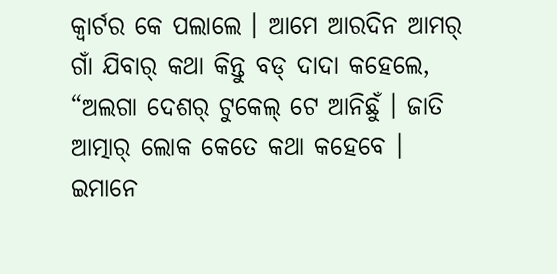କ୍ବାର୍ଟର କେ ପଲାଲେ । ଆମେ ଆରଦିନ ଆମର୍ ଗାଁ ଯିବାର୍ କଥା କିନ୍ତୁ ବଡ୍ ଦାଦା କହେଲେ, “ଅଲଗା ଦେଶର୍ ଟୁକେଲ୍ ଟେ ଆନିଛୁଁ । ଜାତି ଆତ୍ମାର୍ ଲୋକ କେତେ କଥା କହେବେ । ଇମାନେ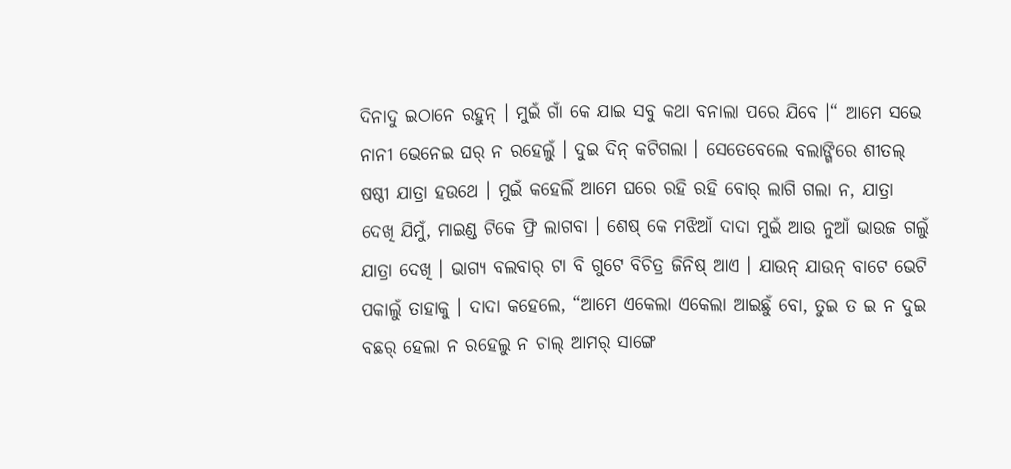ଦିନାଦୁ ଇଠାନେ ରହୁନ୍ । ମୁଇଁ ଗାଁ କେ ଯାଇ ସବୁ କଥା ବନାଲା ପରେ ଯିବେ ।“ ଆମେ ସଭେ ନାନୀ ଭେନେଇ ଘର୍ ନ ରହେଲୁଁ । ଦୁଇ ଦିନ୍ କଟିଗଲା । ସେତେବେଲେ ବଲାଙ୍ଗିରେ ଶୀତଲ୍ ଷଷ୍ଠୀ ଯାତ୍ରା ହଉଥେ । ମୁଇଁ କହେଲିଁ ଆମେ ଘରେ ରହି ରହି ବୋର୍ ଲାଗି ଗଲା ନ, ଯାତ୍ରା ଦେଖି ଯିମୁଁ, ମାଇଣ୍ଡ ଟିକେ ଫ୍ରି ଲାଗବା । ଶେଷ୍ କେ ମଝିଆଁ ଦାଦା ମୁଇଁ ଆଉ ନୁଆଁ ଭାଉଜ ଗଲୁଁ ଯାତ୍ରା ଦେଖି । ଭାଗ୍ୟ ବଲବାର୍ ଟା ବି ଗୁଟେ ବିଚିତ୍ର ଜିନିଷ୍ ଆଏ । ଯାଉନ୍ ଯାଉନ୍ ବାଟେ ଭେଟି ପକାଲୁଁ ତାହାକୁ । ଦାଦା କହେଲେ, “ଆମେ ଏକେଲା ଏକେଲା ଆଇଛୁଁ ବୋ, ତୁଇ ତ ଇ ନ ଦୁଇ ବଛର୍ ହେଲା ନ ରହେଲୁ ନ ଚାଲ୍ ଆମର୍ ସାଙ୍ଗେ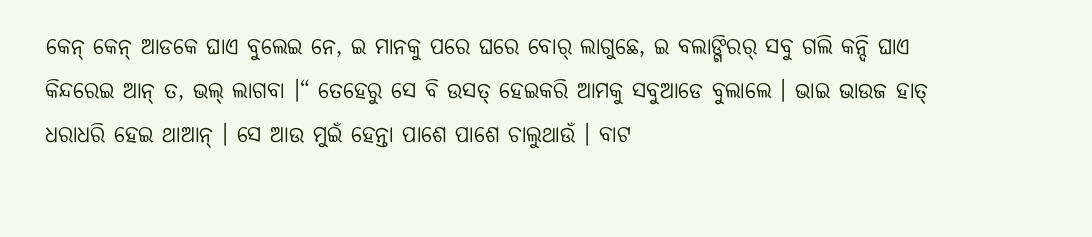କେନ୍ କେନ୍ ଆଡକେ ଘାଏ ବୁଲେଇ ନେ, ଇ ମାନକୁ ପରେ ଘରେ ବୋର୍ ଲାଗୁଛେ, ଇ ବଲାଙ୍ଗିରର୍ ସବୁ ଗଲି କନ୍ଦି ଘାଏ କିନ୍ଦରେଇ ଆନ୍ ତ, ଭଲ୍ ଲାଗବା ।“ ତେହେରୁ ସେ ବି ଉସତ୍ ହେଇକରି ଆମକୁ ସବୁଆଡେ ବୁଲାଲେ । ଭାଇ ଭାଉଜ ହାତ୍ ଧରାଧରି ହେଇ ଥାଆନ୍ । ସେ ଆଉ ମୁଇଁ ହେନ୍ତା ପାଶେ ପାଶେ ଚାଲୁଥାଉଁ । ବାଟ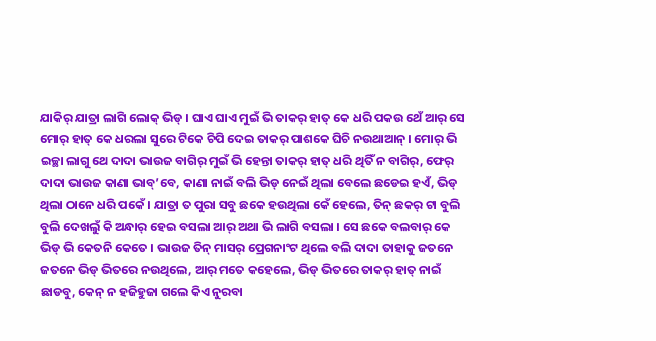ଯାକିର୍ ଯାତ୍ରା ଲାଗି ଲୋକ୍ ଭିଡ୍ । ଘାଏ ଘାଏ ମୁଇଁ ଭି ତାକର୍ ହାତ୍ କେ ଧରି ପକଉ ଥେଁ ଆର୍ ସେ ମୋର୍ ହାତ୍ କେ ଧରଲା ସୁରେ ଟିକେ ଚିପି ଦେଇ ତାକର୍ ପାଶକେ ଘିଚି ନଉଥାଆନ୍ । ମୋର୍ ଭି ଇଚ୍ଛା ଲାଗୁ ଥେ ଦାଦା ଭାଉଜ ବାଗିର୍ ମୁଇଁ ଭି ହେନ୍ତା ତାକର୍ ହାତ୍ ଧରି ଥିତିଁ ନ ବାଗିର୍, ଫେର୍ ଦାଦା ଭାଉଜ କାଣା ଭାବ୍’ବେ, କାଣା ନାଇଁ ବଲି ଭିଡ୍ ନେଇଁ ଥିଲା ବେଲେ ଛଡେଇ ହଏଁ, ଭିଡ୍ ଥିଲା ଠାନେ ଧରି ପକେଁ । ଯାତ୍ରା ତ ପୁରା ସବୁ ଛକେ ହଉଥିଲା କେଁ ହେଲେ, ତିନ୍ ଛକର୍ ଟା ବୁଲି ବୁଲି ଦେଖଲୁଁ କି ଅନ୍ଧାର୍ ହେଇ ବସଲା ଆର୍ ଅଥା ଭି ଲାଗି ବସଲା । ସେ ଛକେ ବଲବାର୍ କେ ଭିଡ୍ ଭି କେତନି କେତେ । ଭାଉଜ ତିନ୍ ମାସର୍ ପ୍ରେଗନାଂଟ ଥିଲେ ବଲି ଦାଦା ତାହାକୁ ଜତନେ ଜତନେ ଭିଡ୍ ଭିତରେ ନଉଥିଲେ, ଆର୍ ମତେ କହେଲେ, ଭିଡ୍ ଭିତରେ ତାକର୍ ହାତ୍ ନାଇଁ ଛାଡବୁ, କେନ୍ ନ ହଜିହୁଜା ଗଲେ କିଏ ନୁରବା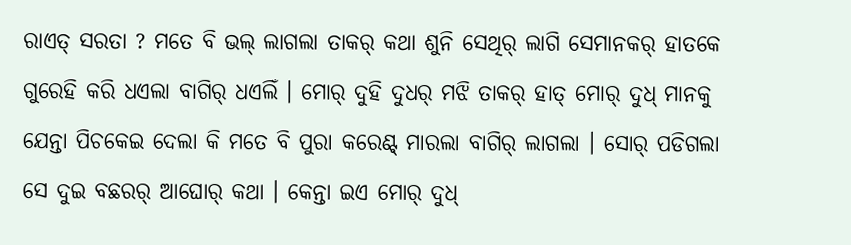ରାଏତ୍ ସରତା ? ମତେ ବି ଭଲ୍ ଲାଗଲା ତାକର୍ କଥା ଶୁନି ସେଥିର୍ ଲାଗି ସେମାନକର୍ ହାତକେ ଗୁରେହି କରି ଧଏଲା ବାଗିର୍ ଧଏଲିଁ । ମୋର୍ ଦୁହି ଦୁଧର୍ ମଝି ତାକର୍ ହାତ୍ ମୋର୍ ଦୁଧ୍ ମାନକୁ ଯେନ୍ତା ପିଚକେଇ ଦେଲା କି ମତେ ବି ପୁରା କରେଣ୍ଟ୍ ମାରଲା ବାଗିର୍ ଲାଗଲା । ସୋର୍ ପଡିଗଲା ସେ ଦୁଇ ବଛରର୍ ଆଘୋର୍ କଥା । କେନ୍ତା ଇଏ ମୋର୍ ଦୁଧ୍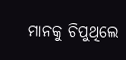ମାନକୁ ଚିପୁଥିଲେ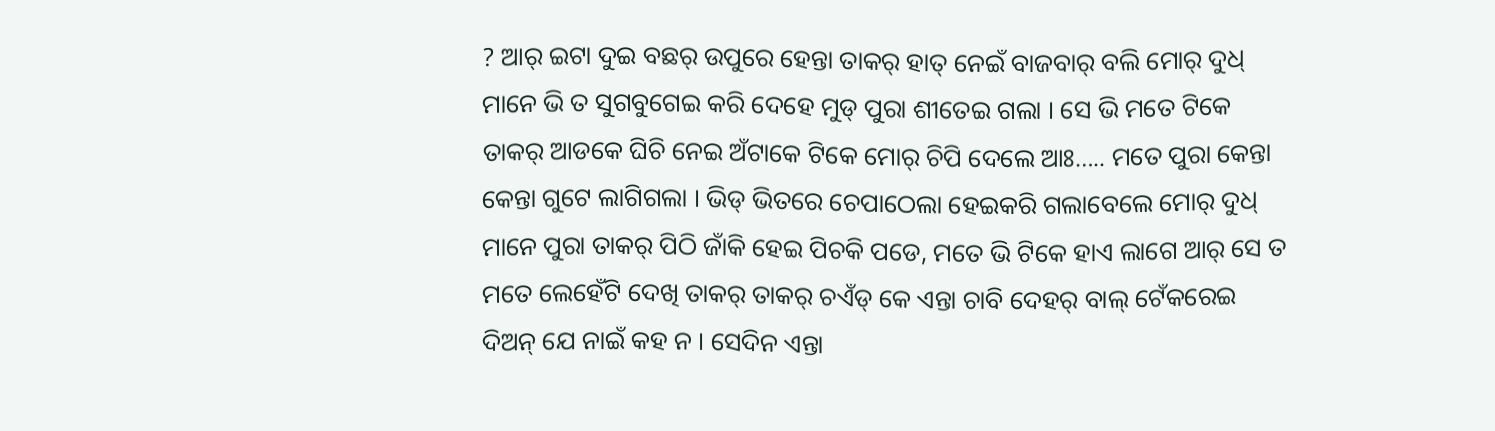? ଆର୍ ଇଟା ଦୁଇ ବଛର୍ ଉପୁରେ ହେନ୍ତା ତାକର୍ ହାତ୍ ନେଇଁ ବାଜବାର୍ ବଲି ମୋର୍ ଦୁଧ୍ ମାନେ ଭି ତ ସୁଗବୁଗେଇ କରି ଦେହେ ମୁଡ୍ ପୁରା ଶୀତେଇ ଗଲା । ସେ ଭି ମତେ ଟିକେ ତାକର୍ ଆଡକେ ଘିଚି ନେଇ ଅଁଟାକେ ଟିକେ ମୋର୍ ଚିପି ଦେଲେ ଆଃ….. ମତେ ପୁରା କେନ୍ତା କେନ୍ତା ଗୁଟେ ଲାଗିଗଲା । ଭିଡ୍ ଭିତରେ ଚେପାଠେଲା ହେଇକରି ଗଲାବେଲେ ମୋର୍ ଦୁଧ୍ ମାନେ ପୁରା ତାକର୍ ପିଠି ଜାଁକି ହେଇ ପିଚକି ପଡେ, ମତେ ଭି ଟିକେ ହାଏ ଲାଗେ ଆର୍ ସେ ତ ମତେ ଲେହେଁଟି ଦେଖି ତାକର୍ ତାକର୍ ଚଏଁଡ୍ କେ ଏନ୍ତା ଚାବି ଦେହର୍ ବାଲ୍ ଟେଁକରେଇ ଦିଅନ୍ ଯେ ନାଇଁ କହ ନ । ସେଦିନ ଏନ୍ତା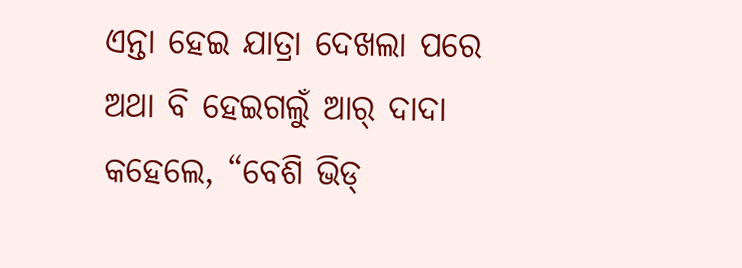ଏନ୍ତା ହେଇ ଯାତ୍ରା ଦେଖଲା ପରେ ଅଥା ବି ହେଇଗଲୁଁ ଆର୍ ଦାଦା କହେଲେ, “ବେଶି ଭିଡ୍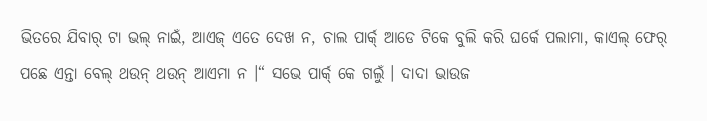ଭିତରେ ଯିବାର୍ ଟା ଭଲ୍ ନାଇଁ, ଆଏଜ୍ ଏତେ ଦେଖ ନ, ଚାଲ ପାର୍କ୍ ଆଡେ ଟିକେ ବୁଲି କରି ଘର୍କେ ପଲାମା, କାଏଲ୍ ଫେର୍ ପଛେ ଏନ୍ତା ବେଲ୍ ଥଉନ୍ ଥଉନ୍ ଆଏମା ନ ।“ ସଭେ ପାର୍କ୍ କେ ଗଲୁଁ । ଦାଦା ଭାଉଜ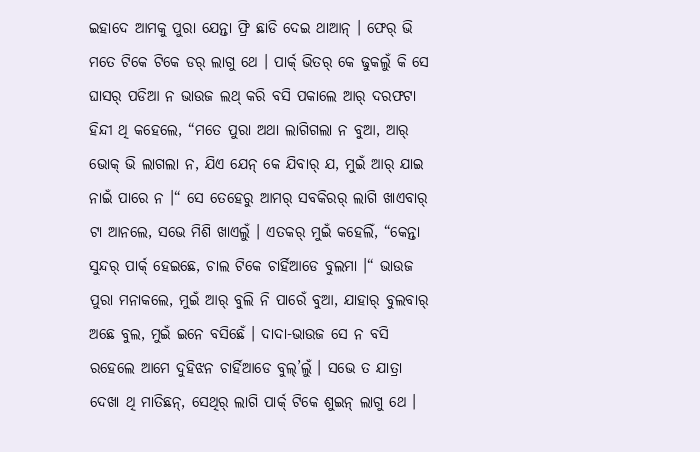ଇହାଦେ ଆମକୁ ପୁରା ଯେନ୍ତା ଫ୍ରି ଛାଡି ଦେଇ ଥାଆନ୍ । ଫେର୍ ଭି ମତେ ଟିକେ ଟିକେ ଡର୍ ଲାଗୁ ଥେ । ପାର୍କ୍ ଭିତର୍ କେ ଢୁକଲୁଁ କି ସେ ଘାସର୍ ପଡିଆ ନ ଭାଉଜ ଲଥ୍ କରି ବସି ପକାଲେ ଆର୍ ଦରଫଟା ହିନ୍ଦୀ ଥି କହେଲେ, “ମତେ ପୁରା ଅଥା ଲାଗିଗଲା ନ ବୁଆ, ଆର୍ ଭୋକ୍ ଭି ଲାଗଲା ନ, ଯିଏ ଯେନ୍ କେ ଯିବାର୍ ଯ, ମୁଇଁ ଆର୍ ଯାଇ ନାଇଁ ପାରେ ନ ।“ ସେ ତେହେରୁ ଆମର୍ ସବକିରର୍ ଲାଗି ଖାଏବାର୍ ଟା ଆନଲେ, ସଭେ ମିଶି ଖାଏଲୁଁ । ଏତକର୍ ମୁଇଁ କହେଲିଁ, “କେନ୍ତା ସୁନ୍ଦର୍ ପାର୍କ୍ ହେଇଛେ, ଚାଲ ଟିକେ ଚାର୍ହିଆଡେ ବୁଲମା ।“ ଭାଉଜ ପୁରା ମନାକଲେ, ମୁଇଁ ଆର୍ ବୁଲି ନି ପାରେଁ ବୁଆ, ଯାହାର୍ ବୁଲବାର୍ ଅଛେ ବୁଲ, ମୁଇଁ ଇନେ ବସିଛେଁ । ଦାଦା-ଭାଉଜ ସେ ନ ବସି ରହେଲେ ଆମେ ଦୁହିଝନ ଚାର୍ହିଆଡେ ବୁଲ୍’ଲୁଁ । ସଭେ ତ ଯାତ୍ରା ଦେଖା ଥି ମାତିଛନ୍, ସେଥିର୍ ଲାଗି ପାର୍କ୍ ଟିକେ ଶୁଇନ୍ ଲାଗୁ ଥେ ।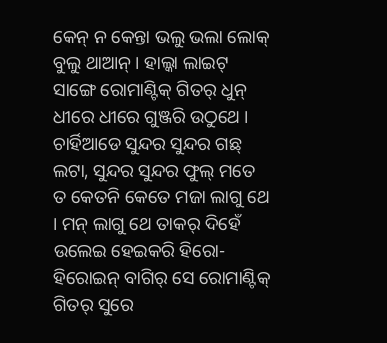କେନ୍ ନ କେନ୍ତା ଭଲୁ ଭଲା ଲୋକ୍ ବୁଲୁ ଥାଆନ୍ । ହାଲ୍କା ଲାଇଟ୍ ସାଙ୍ଗେ ରୋମାଣ୍ଟିକ୍ ଗିତର୍ ଧୁନ୍ ଧୀରେ ଧୀରେ ଗୁଞ୍ଜରି ଉଠୁଥେ । ଚାର୍ହିଆଡେ ସୁନ୍ଦର ସୁନ୍ଦର ଗଛ୍ ଲଟା, ସୁନ୍ଦର ସୁନ୍ଦର ଫୁଲ୍ ମତେ ତ କେତନି କେତେ ମଜା ଲାଗୁ ଥେ । ମନ୍ ଲାଗୁ ଥେ ତାକର୍ ଦିହେଁ ଉଲେଇ ହେଇକରି ହିରୋ-ହିରୋଇନ୍ ବାଗିର୍ ସେ ରୋମାଣ୍ଟିକ୍ ଗିତର୍ ସୁରେ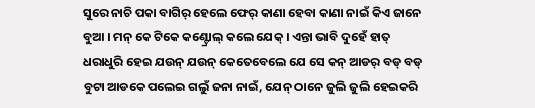ସୁରେ ନାଚି ପକା ବାଗିର୍ ହେଲେ ଫେର୍ କାଣା ହେବା କାଣା ନାଇଁ କିଏ ଜାନେ ବୁଆ । ମନ୍ କେ ଟିକେ କଣ୍ଟ୍ରୋଲ୍ କଲେ ଯେକ୍ । ଏନ୍ତା ଭାବି ଦୁହେଁ ହାତ୍ ଧରାଧୁରି ହେଇ ଯଉନ୍ ଯଉନ୍ କେତେବେଲେ ଯେ ସେ କନ୍ ଆଡର୍ ବଡ୍ ବଡ୍ ବୁଟା ଆଡକେ ପଲେଇ ଗଲୁଁ ଜନା ନାଇଁ, ଯେନ୍ ଠାନେ ଜୁଲି ଜୁଲି ହେଇକରି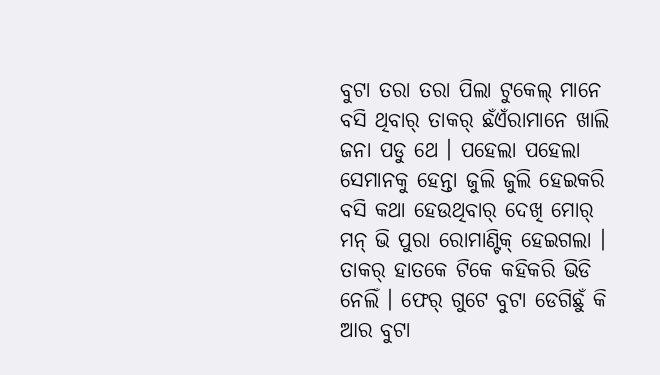ବୁଟା ତରା ତରା ପିଲା ଟୁକେଲ୍ ମାନେ ବସି ଥିବାର୍ ତାକର୍ ଛଁଏଁରାମାନେ ଖାଲି ଜନା ପଡୁ ଥେ । ପହେଲା ପହେଲା ସେମାନକୁ ହେନ୍ତା ଜୁଲି ଜୁଲି ହେଇକରି ବସି କଥା ହେଉଥିବାର୍ ଦେଖି ମୋର୍ ମନ୍ ଭି ପୁରା ରୋମାଣ୍ଟିକ୍ ହେଇଗଲା । ତାକର୍ ହାତକେ ଟିକେ କହିକରି ଭିଡି ନେଲିଁ । ଫେର୍ ଗୁଟେ ବୁଟା ଡେଗିଛୁଁ କି ଆର ବୁଟା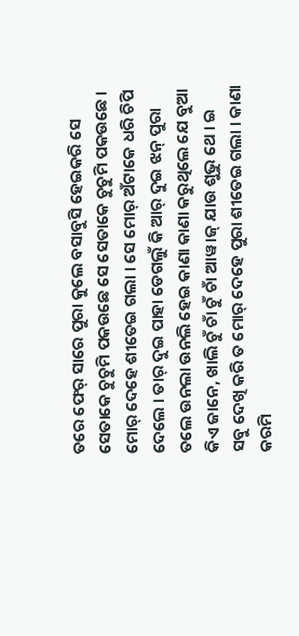ତରେ ଫେର୍ ସାରେ ପୁରା କୁଲେ ବସାବୁସି ହେଇକରି ସେ ସେତାକେ ଚୁଚୁମି ପକଉଛେ ସେ ସେତାକେ ଚୁଚୁମି ପକଉଛେ । ମୋର୍ ଦେହେ ଶୀତେଇ ଗଲା । ସେ ମୋର୍ ଅଁଟାକେ ଧରି ଚିପି ଦେଲେ । ତାର୍ ଦୁଇ ପାହା ଡେଗଲୁଁ କି ଆର୍ ଦୁଇ ଝନ୍ ପୁରା ତଲେ ଉନଲା ଉନଲି ହେଇ କାଣା କାଣା କରୁଥିଲେ ଯେ ବୁଆ କିଏ ଜାନେ, ଖାଲି ଚୁଁ ଚାଁ ଚୁଁ ଚାଁ ଆୱ।ଜ୍ ଯାଉ ଶୁଭୁ ଥେ । ଇ ସବୁ ଦେଖି କରି ତ ମୋର୍ ଦେହେ ପୁରା ଶୀତେଇ ଗଲା । କାଣା କରମି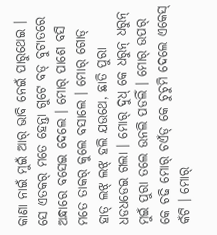କାଣା ନାଇଁ ମୁଇଁ ଆର୍ ଭାବି ନେଇଁ ପାରୁଥେଇ । ସେ ଏତକର୍ ମତେ ହେନ୍ତା ଗୁଟେ ବଡ୍ ବୁଟାତରେ ଅନ୍ଧାରେ ବସେଇ ଦେଲେ । ମୋର୍ ପାଶେ ବସି ମତେ ତାକର୍ କୁଲେ ବସାଲେ । ମୋର୍ ଗୋଡ୍ ହାତ୍ ଲଝ୍ ଲଝ୍ ହଲି ଯଉଥେ, ଛାତି ପୁରା ଧଡଧଡେଇ ଗଲା । ମୋର୍ ଦୁଧ୍ କେ ଧରୁନ୍ ଧରୁନ୍ ମୁଇଁ ପୁରା ତଲେ ଉନଲି ପଡଲିଁ । ମୋର୍ ଉପର୍ କେ ଚଢି ମୋର୍ ଚଏଁଡ୍ କେ ଚୁଚୁମି ଦେଲେ ଏକେସ୍ କଁଟି । ମୋର୍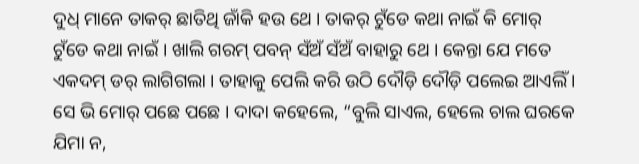ଦୁଧ୍ ମାନେ ତାକର୍ ଛାତିଥି ଜାଁକି ହଉ ଥେ । ତାକର୍ ଟୁଁଡେ କଥା ନାଇଁ କି ମୋର୍ ଟୁଁଡେ କଥା ନାଇଁ । ଖାଲି ଗରମ୍ ପବନ୍ ସଁଅଁ ସଁଅଁ ବାହାରୁ ଥେ । କେନ୍ତା ଯେ ମତେ ଏକଦମ୍ ଡର୍ ଲାଗିଗଲା । ତାହାକୁ ପେଲି କରି ଉଠି ଦୌଡ଼ି ଦୌଡ଼ି ପଲେଇ ଆଏଲିଁ । ସେ ଭି ମୋର୍ ପଛେ ପଛେ । ଦାଦା କହେଲେ, “ବୁଲି ସାଏଲ, ହେଲେ ଚାଲ ଘରକେ ଯିମା ନ,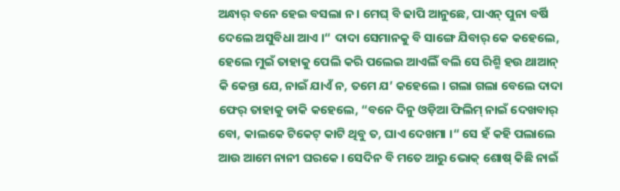ଅନ୍ଧାର୍ ବନେ ହେଇ ବସଲା ନ । ମେଘ୍ ବି ଢାପି ଆନୁଛେ, ପାଏନ୍ ପୁନା ବର୍ଷି ଦେଲେ ଅସୁବିଧା ଆଏ ।“ ଦାଦା ସେମାନକୁ ବି ସାଙ୍ଗେ ଯିବାର୍ କେ କହେଲେ, ହେଲେ ମୁଇଁ ତାହାକୁ ପେଲି କରି ପଲେଇ ଆଏଲିଁ ବଲି ସେ ରିଶ୍ମି ହଉ ଥାଆନ୍ କି କେନ୍ତା ଯେ, ନାଇଁ ଯାଏଁ ନ, ତମେ ଯ’ କହେଲେ । ଗଲା ଗଲା ବେଲେ ଦାଦା ଫେର୍ ତାହାକୁ ଡାକି କହେଲେ, “ବନେ ଦିନୁ ଓଡ଼ିଆ ଫିଲିମ୍ ନାଇଁ ଦେଖବାର୍ ବୋ, କାଲକେ ଟିକେଟ୍ କାଟି ଥିବୁ ତ, ଘାଏ ଦେଖମା ।“ ସେ ହଁ କହି ପଲାଲେ ଆଉ ଆମେ ନାନୀ ଘରକେ । ସେଦିନ ବି ମତେ ଆରୁ ଭୋକ୍ ଶୋଷ୍ କିଛି ନାଇଁ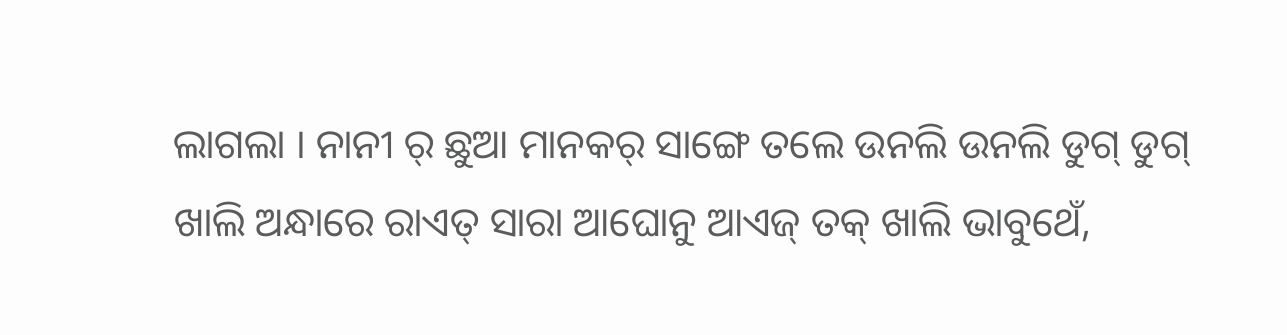ଲାଗଲା । ନାନୀ ର୍ ଛୁଆ ମାନକର୍ ସାଙ୍ଗେ ତଲେ ଉନଲି ଉନଲି ଡୁଗ୍ ଡୁଗ୍ ଖାଲି ଅନ୍ଧାରେ ରାଏତ୍ ସାରା ଆଘୋନୁ ଆଏଜ୍ ତକ୍ ଖାଲି ଭାବୁଥେଁ,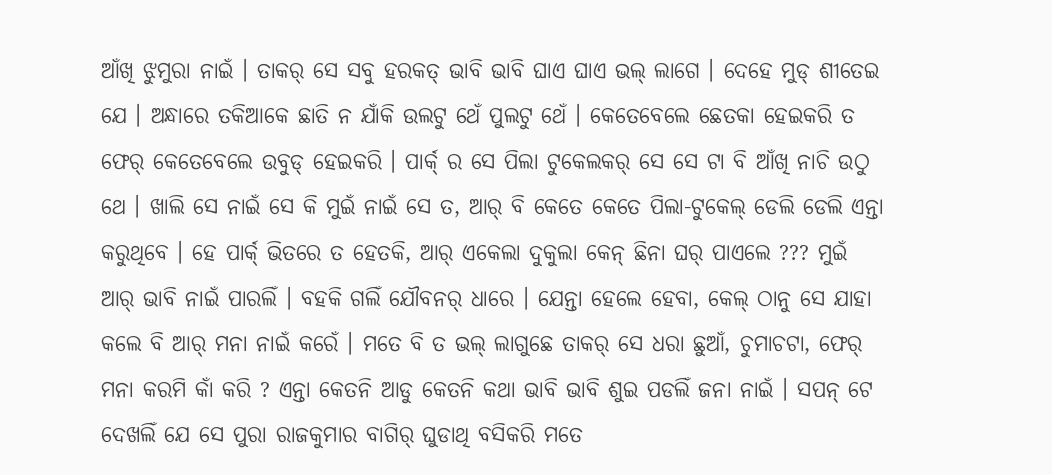ଆଁଖି ଝୁମୁରା ନାଇଁ । ତାକର୍ ସେ ସବୁ ହରକତ୍ ଭାବି ଭାବି ଘାଏ ଘାଏ ଭଲ୍ ଲାଗେ । ଦେହେ ମୁଡ୍ ଶୀତେଇ ଯେ । ଅନ୍ଧାରେ ତକିଆକେ ଛାତି ନ ଯାଁକି ଉଲଟୁ ଥେଁ ପୁଲଟୁ ଥେଁ । କେତେବେଲେ ଛେତକା ହେଇକରି ତ ଫେର୍ କେତେବେଲେ ଉବୁଡ୍ ହେଇକରି । ପାର୍କ୍ ର ସେ ପିଲା ଟୁକେଲକର୍ ସେ ସେ ଟା ବି ଆଁଖି ନାଚି ଉଠୁ ଥେ । ଖାଲି ସେ ନାଇଁ ସେ କି ମୁଇଁ ନାଇଁ ସେ ତ, ଆର୍ ବି କେତେ କେତେ ପିଲା-ଟୁକେଲ୍ ଡେଲି ଡେଲି ଏନ୍ତା କରୁଥିବେ । ହେ ପାର୍କ୍ ଭିତରେ ତ ହେତକି, ଆର୍ ଏକେଲା ଦୁକୁଲା କେନ୍ ଛିନା ଘର୍ ପାଏଲେ ??? ମୁଇଁ ଆର୍ ଭାବି ନାଇଁ ପାରଲିଁ । ବହକି ଗଲିଁ ଯୌବନର୍ ଧାରେ । ଯେନ୍ତା ହେଲେ ହେବା, କେଲ୍ ଠାନୁ ସେ ଯାହା କଲେ ବି ଆର୍ ମନା ନାଇଁ କରେଁ । ମତେ ବି ତ ଭଲ୍ ଲାଗୁଛେ ତାକର୍ ସେ ଧରା ଛୁଆଁ, ଚୁମାଚଟା, ଫେର୍ ମନା କରମି କାଁ କରି ? ଏନ୍ତା କେତନି ଆଡୁ କେତନି କଥା ଭାବି ଭାବି ଶୁଇ ପଡଲିଁ ଜନା ନାଇଁ । ସପନ୍ ଟେ ଦେଖଲିଁ ଯେ ସେ ପୁରା ରାଜକୁମାର ବାଗିର୍ ଘୁଡାଥି ବସିକରି ମତେ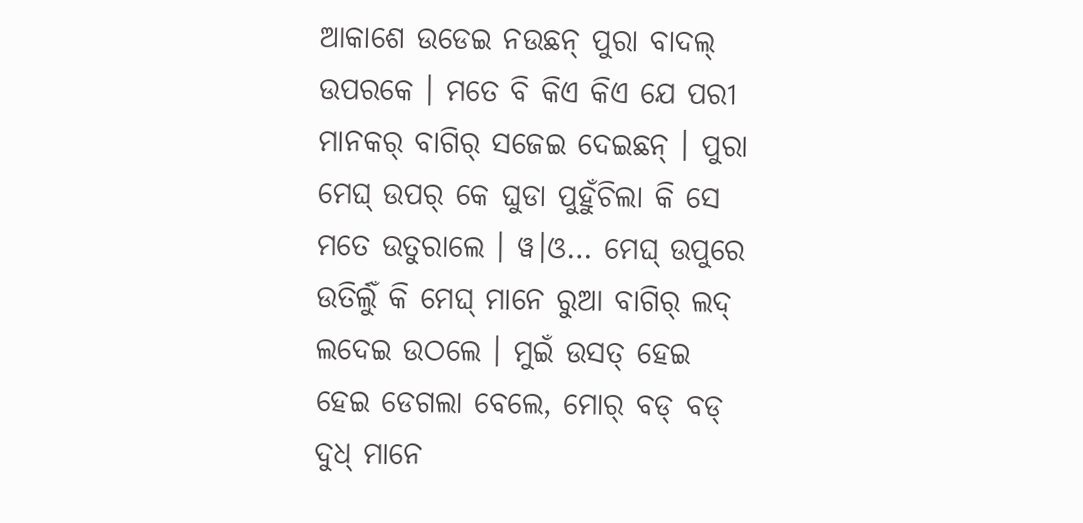ଆକାଶେ ଉଡେଇ ନଉଛନ୍ ପୁରା ବାଦଲ୍ ଉପରକେ । ମତେ ବି କିଏ କିଏ ଯେ ପରୀ ମାନକର୍ ବାଗିର୍ ସଜେଇ ଦେଇଛନ୍ । ପୁରା ମେଘ୍ ଉପର୍ କେ ଘୁଡା ପୁହୁଁଚିଲା କି ସେ ମତେ ଉତୁରାଲେ । ୱ।ଓ… ମେଘ୍ ଉପୁରେ ଉତିର୍ଲୁଁ କି ମେଘ୍ ମାନେ ରୁଆ ବାଗିର୍ ଲଦ୍ ଲଦେଇ ଉଠଲେ । ମୁଇଁ ଉସତ୍ ହେଇ ହେଇ ଡେଗଲା ବେଲେ, ମୋର୍ ବଡ୍ ବଡ୍ ଦୁଧ୍ ମାନେ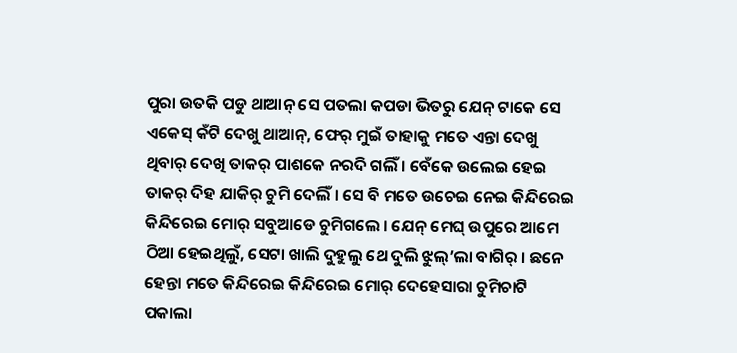ପୁରା ଉତକି ପଡୁ ଥାଆନ୍ ସେ ପତଲା କପଡା ଭିତରୁ ଯେନ୍ ଟାକେ ସେ ଏକେସ୍ କଁଟି ଦେଖୁ ଥାଆନ୍, ଫେର୍ ମୁଇଁ ତାହାକୁ ମତେ ଏନ୍ତା ଦେଖୁ ଥିବାର୍ ଦେଖି ତାକର୍ ପାଶକେ ନରଦି ଗଲିଁ । ବେଁକେ ଉଲେଇ ହେଇ ତାକର୍ ଦିହ ଯାକିର୍ ଚୁମି ଦେଲିଁ । ସେ ବି ମତେ ଉଚେଇ ନେଇ କିନ୍ଦିରେଇ କିନ୍ଦିରେଇ ମୋର୍ ସବୁଆଡେ ଚୁମିଗଲେ । ଯେନ୍ ମେଘ୍ ଉପୁରେ ଆମେ ଠିଆ ହେଇଥିଲୁଁ, ସେଟା ଖାଲି ଦୁହୁଲୁ ଥେ ଦୁଲି ଝୁଲ୍’ଲା ବାଗିର୍ । ଛନେ ହେନ୍ତା ମତେ କିନ୍ଦିରେଇ କିନ୍ଦିରେଇ ମୋର୍ ଦେହେସାରା ଚୁମିଚାଟି ପକାଲା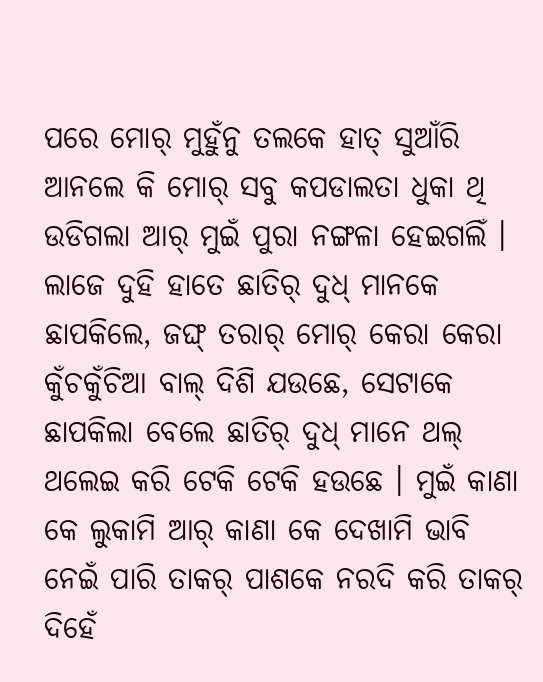ପରେ ମୋର୍ ମୁହୁଁନୁ ତଲକେ ହାତ୍ ସୁଆଁରି ଆନଲେ କି ମୋର୍ ସବୁ କପଡାଲତା ଧୁକା ଥି ଉଡିଗଲା ଆର୍ ମୁଇଁ ପୁରା ନଙ୍ଗଳା ହେଇଗଲିଁ । ଲାଜେ ଦୁହି ହାତେ ଛାତିର୍ ଦୁଧ୍ ମାନକେ ଛାପକିଲେ, ଜଙ୍ଘ୍ ତରାର୍ ମୋର୍ କେରା କେରା କୁଁଚକୁଁଚିଆ ବାଲ୍ ଦିଶି ଯଉଛେ, ସେଟାକେ ଛାପକିଲା ବେଲେ ଛାତିର୍ ଦୁଧ୍ ମାନେ ଥଲ୍ ଥଲେଇ କରି ଟେକି ଟେକି ହଉଛେ । ମୁଇଁ କାଣା କେ ଲୁକାମି ଆର୍ କାଣା କେ ଦେଖାମି ଭାବି ନେଇଁ ପାରି ତାକର୍ ପାଶକେ ନରଦି କରି ତାକର୍ ଦିହେଁ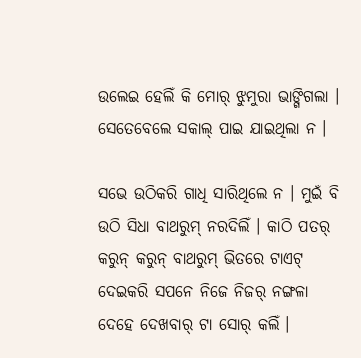ଉଲେଇ ହେଲିଁ କି ମୋର୍ ଝୁମୁରା ଭାଙ୍ଗିଗଲା । ସେତେବେଲେ ସକାଲ୍ ପାଇ ଯାଇଥିଲା ନ ।

ସଭେ ଉଠିକରି ଗାଧି ସାରିଥିଲେ ନ । ମୁଇଁ ବି ଉଠି ସିଧା ବାଥରୁମ୍ ନରଦିଲିଁ । କାଠି ପତର୍ କରୁନ୍ କରୁନ୍ ବାଥରୁମ୍ ଭିତରେ ଟାଏଟ୍ ଦେଇକରି ସପନେ ନିଜେ ନିଜର୍ ନଙ୍ଗଳା ଦେହେ ଦେଖବାର୍ ଟା ସୋର୍ କଲିଁ ।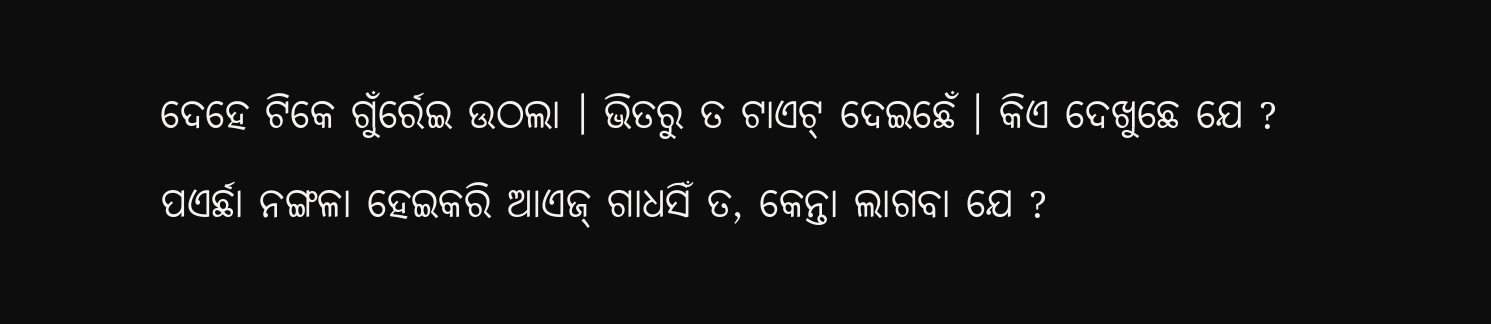ଦେହେ ଟିକେ ଗୁଁର୍ରେଇ ଉଠଲା । ଭିତରୁ ତ ଟାଏଟ୍ ଦେଇଛେଁ । କିଏ ଦେଖୁଛେ ଯେ ? ପଏର୍ଛା ନଙ୍ଗଳା ହେଇକରି ଆଏଜ୍ ଗାଧସିଁ ତ, କେନ୍ତା ଲାଗବା ଯେ ?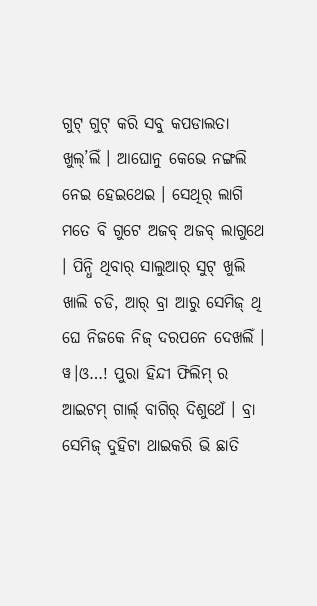ଗୁଟ୍ ଗୁଟ୍ କରି ସବୁ କପଡାଲତା ଖୁଲ୍’ଲିଁ । ଆଘୋନୁ କେଭେ ନଙ୍ଗଲି ନେଇ ହେଇଥେଇ । ସେଥିର୍ ଲାଗି ମତେ ବି ଗୁଟେ ଅଜବ୍ ଅଜବ୍ ଲାଗୁଥେ । ପିନ୍ଧି ଥିବାର୍ ସାଲୁଆର୍ ସୁଟ୍ ଖୁଲି ଖାଲି ଚଡି, ଆର୍ ବ୍ରା ଆରୁ ସେମିଜ୍ ଥି ଘେ ନିଜକେ ନିଜ୍ ଦରପନେ ଦେଖଲିଁ । ୱ।ଓ…! ପୁରା ହିନ୍ଦୀ ଫିଲିମ୍ ର ଆଇଟମ୍ ଗାର୍ଲ୍ ବାଗିର୍ ଦିଶୁଥେଁ । ବ୍ରା ସେମିଜ୍ ଦୁହିଟା ଥାଇକରି ଭି ଛାତି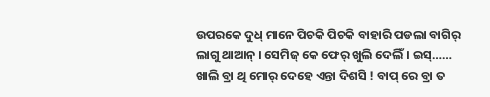ଉପରକେ ଦୁଧ୍ ମାନେ ପିଚକି ପିଚକି ବାହାରି ପଡଲା ବାଗିର୍ ଲାଗୁ ଥାଆନ୍ । ସେମିଜ୍ କେ ଫେର୍ ଖୁଲି ଦେଲିଁ । ଇସ୍…… ଖାଲି ବ୍ରା ଥି ମୋର୍ ଦେହେ ଏନ୍ତା ଦିଶସି ! ବାପ୍ ରେ ବ୍ରା ତ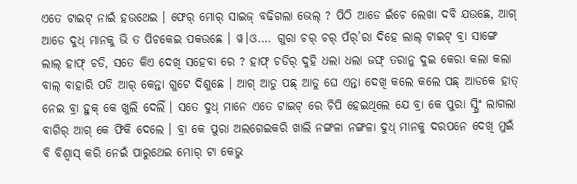ଏତେ ଟାଇଟ୍ ନାଇଁ ହଉଥେଇ । ଫେର୍ ମୋର୍ ସାଇଜ୍ ବଢିଗଲା ଭେଲ୍ ? ପିଠି ଆଡେ ଇଁଚେ ଲେଖା ଦବି ଯଉଛେ, ଆଗ୍ ଆଡେ ଦୁଧ୍ ମାନକୁ ଭି ତ ପିଚକେଇ ପକଉଛେ । ୱ।ଓ…. ଗୁରା ଚର୍ ଚର୍ ପଁର୍’ରା ଦିହେ ଲାଲ୍ ଟାଇଟ୍ ବ୍ରା ସାଙ୍ଗେ ଲାଲ୍ ହାଫ୍ ଚଡି, ସତେ କିଏ ଦେଖି ସହେବା ରେ ? ହାଫ୍ ଚଡିର୍ ଦୁହି ଧଲା ଧଲା ଜଙ୍ଘ୍ ତରାନୁ ଦୁଇ କେରା କଲା କଲା ବାଲ୍ ବାହାରି ପଡି ଆର୍ କେନ୍ତା ଗୁଟେ ଦିଶୁଛେ । ଆଗ୍ ଆଡୁ ପଛ୍ ଆଡୁ ଘେ ଏନ୍ତା ଦେଖି କଲେ କଲେ ପଛ୍ ଆଡକେ ହାତ୍ ନେଇ ବ୍ରା ହୁକ୍ କେ ଖୁଲି ଦେଲିଁ । ସତେ ଦୁଧ୍ ମାନେ ଏତେ ଟାଇଟ୍ ରେ ଚିପି ହେଇଥିଲେ ଯେ ବ୍ରା କେ ପୁରା ସ୍ପ୍ରିଂ ଲାଗଲା ବାଗିର୍ ଆଗ୍ କେ ଫିକି ଦେଲେ । ବ୍ରା କେ ପୁରା ଅଲଗେଇକରି ଖାଲି ନଙ୍ଗଳା ନଙ୍ଗଳା ଦୁଧ୍ ମାନକୁ ଦରପନେ ଦେଖି ମୁଇଁ ବି ବିଶ୍ବାସ୍ କରି ନେଇଁ ପାରୁଥେଇ ମୋର୍ ଟା କେଭୁ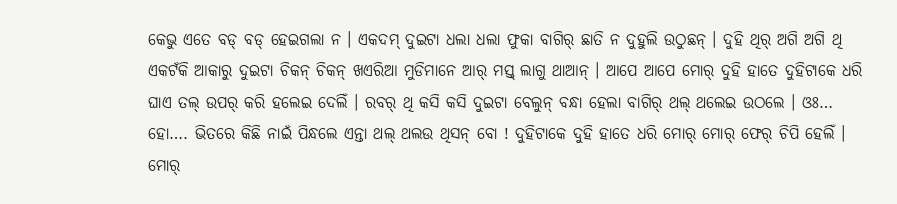କେଭୁ ଏତେ ବଡ୍ ବଡ୍ ହେଇଗଲା ନ । ଏକଦମ୍ ଦୁଇଟା ଧଲା ଧଲା ଫୁକା ବାଗିର୍ ଛାତି ନ ଦୁହୁଲି ଉଠୁଛନ୍ । ଦୁହି ଥିର୍ ଅଗି ଅଗି ଥି ଏକଟଁକି ଆକାରୁ ଦୁଇଟା ଚିକନ୍ ଚିକନ୍ ଖଏରିଆ ମୁଡିମାନେ ଆର୍ ମସ୍ତ୍ ଲାଗୁ ଥାଆନ୍ । ଆପେ ଆପେ ମୋର୍ ଦୁହି ହାତେ ଦୁହିଟାକେ ଧରି ଘାଏ ତଲ୍ ଉପର୍ କରି ହଲେଇ ଦେଲିଁ । ରବର୍ ଥି କସି କସି ଦୁଇଟା ବେଲୁନ୍ ବନ୍ଧା ହେଲା ବାଗିର୍ ଥଲ୍ ଥଲେଇ ଉଠଲେ । ଓଃ… ହୋ…. ଭିତରେ କିଛି ନାଇଁ ପିନ୍ଧଲେ ଏନ୍ତା ଥଲ୍ ଥଲଉ ଥିସନ୍ ବୋ ! ଦୁହିଟାକେ ଦୁହି ହାତେ ଧରି ମୋର୍ ମୋର୍ ଫେର୍ ଚିପି ହେଲିଁ । ମୋର୍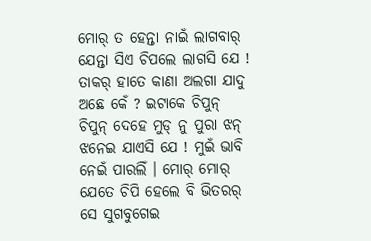ମୋର୍ ତ ହେନ୍ତା ନାଇଁ ଲାଗବାର୍ ଯେନ୍ତା ସିଏ ଚିପଲେ ଲାଗସି ଯେ ! ତାକର୍ ହାତେ କାଣା ଅଲଗା ଯାଦୁ ଅଛେ କେଁ ? ଇଟାକେ ଚିପୁନ୍ ଚିପୁନ୍ ଦେହେ ମୁଡ୍ ନୁ ପୁରା ଝନ୍ ଝନେଇ ଯାଏସି ଯେ ! ମୁଇଁ ଭାବି ନେଇଁ ପାରଲିଁ । ମୋର୍ ମୋର୍ ଯେତେ ଚିପି ହେଲେ ବି ଭିତରର୍ ସେ ସୁଗବୁଗେଇ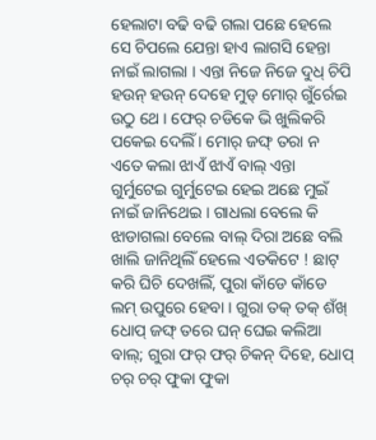ହେଲାଟା ବଢି ବଢି ଗଲା ପଛେ ହେଲେ ସେ ଚିପଲେ ଯେନ୍ତା ହାଏ ଲାଗସି ହେନ୍ତା ନାଇଁ ଲାଗଲା । ଏନ୍ତା ନିଜେ ନିଜେ ଦୁଧ୍ ଚିପି ହଉନ୍ ହଉନ୍ ଦେହେ ମୁଡ୍ ମୋର୍ ଗୁଁର୍ରେଇ ଉଠୁ ଥେ । ଫେର୍ ଚଡିକେ ଭି ଖୁଲିକରି ପକେଇ ଦେଲିଁ । ମୋର୍ ଜଙ୍ଘ୍ ତରା ନ ଏତେ କଲା ଝାଏଁ ଝାଏଁ ବାଲ୍ ଏନ୍ତା ଗୁର୍ମୁଟେଇ ଗୁର୍ମୁଟେଇ ହେଇ ଅଛେ ମୁଇଁ ନାଇଁ ଜାନିଥେଇ । ଗାଧଲା ବେଲେ କି ଝାଡାଗଲା ବେଲେ ବାଲ୍ ଦିରା ଅଛେ ବଲି ଖାଲି ଜାନିଥିଲିଁ ହେଲେ ଏତକିଟେ ! ଛାଟ୍ କରି ଘିଚି ଦେଖଲିଁ, ପୁରା କାଁଡେ କାଁଡେ ଲମ୍ ଉପୁରେ ହେବା । ଗୁରା ତକ୍ ତକ୍ ଶଁଖ୍ ଧୋପ୍ ଜଙ୍ଘ୍ ତରେ ଘନ୍ ଘେଇ କଲିଆ ବାଲ୍; ଗୁରା ଫର୍ ଫର୍ ଚିକନ୍ ଦିହେ, ଧୋପ୍ ଚର୍ ଚର୍ ଫୁକା ଫୁକା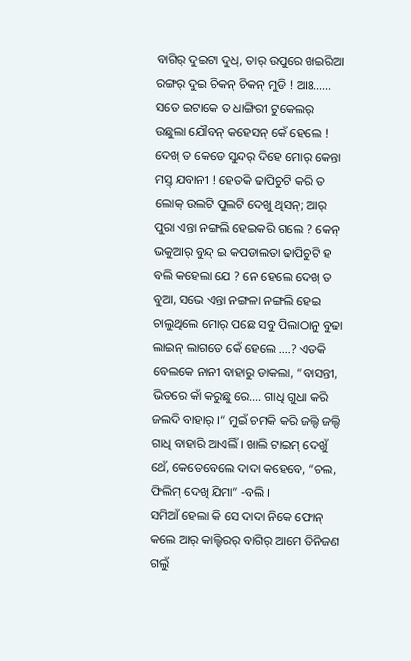ବାଗିର୍ ଦୁଇଟା ଦୁଧ୍, ତାର୍ ଉପୁରେ ଖଇରିଆ ରଙ୍ଗର୍ ଦୁଇ ଚିକନ୍ ଚିକନ୍ ମୁଡି ! ଆଃ…… ସତେ ଇଟାକେ ତ ଧାଙ୍ଗିରୀ ଟୁକେଲର୍ ଉଛୁଲା ଯୌବନ୍ କହେସନ୍ କେଁ ହେଲେ ! ଦେଖ୍ ତ କେଡେ ସୁନ୍ଦର୍ ଦିହେ ମୋର୍ କେନ୍ତା ମସ୍ତ୍ ଯବାନୀ ! ହେତକି ଢାପିଚୁଟି କରି ତ ଲୋକ୍ ଉଲଟି ପୁଲଟି ଦେଖୁ ଥିସନ୍; ଆର୍ ପୁରା ଏନ୍ତା ନଙ୍ଗଲି ହେଇକରି ଗଲେ ? କେନ୍ ଭକୁଆର୍ ବୁନ୍ଦ୍ ଇ କପଡାଲତା ଢାପିଚୁଟି ହ ବଲି କହେଲା ଯେ ? ନେ ହେଲେ ଦେଖ୍ ତ ବୁଆ, ସଭେ ଏନ୍ତା ନଙ୍ଗଳା ନଙ୍ଗଲି ହେଇ ଚାଲୁଥିଲେ ମୋର୍ ପଛେ ସବୁ ପିଲାଠାନୁ ବୁଢା ଲାଇନ୍ ଲାଗତେ କେଁ ହେଲେ ….? ଏତକି ବେଲକେ ନାନୀ ବାହାରୁ ଡାକଲା, “ବାସନ୍ତୀ, ଭିତରେ କାଁ କରୁଛୁ ରେ…. ଗାଧି ଗୁଧା କରି ଜଲଦି ବାହାର୍ ।“ ମୁଇଁ ଚମକି କରି ଜଲ୍ଦି ଜଲ୍ଦି ଗାଧି ବାହାରି ଆଏଲିଁ । ଖାଲି ଟାଇମ୍ ଦେଖୁଁ ଥେଁ, କେତେବେଲେ ଦାଦା କହେବେ, “ଚଲ, ଫିଲିମ୍ ଦେଖି ଯିମା” -ବଲି ।
ସମିଆଁ ହେଲା କି ସେ ଦାଦା ନିକେ ଫୋନ୍ କଲେ ଆର୍ କାଲ୍ହିରର୍ ବାଗିର୍ ଆମେ ତିନିଜଣ ଗଲୁଁ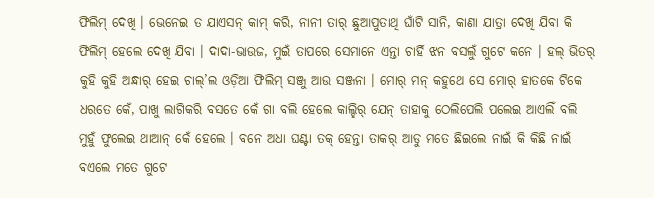ଫିଲିମ୍ ଦେଖି । ଭେନେଇ ତ ଯାଏସନ୍ କାମ୍ କରି, ନାନୀ ତାର୍ ଛୁଆପୁତାଥି ଘାଁଟି ସାନି, କାଣା ଯାତ୍ରା ଦେଖି ଯିବା କି ଫିଲିମ୍ ହେଲେ ଦେଖି ଯିବା । ଦାଦା-ଭାଉଜ, ମୁଇଁ ତାପରେ ସେମାନେ ଏନ୍ତା ଚାର୍ହି ଝନ ବସଲୁଁ ଗୁଟେ କନେ । ହଲ୍ ଭିତର୍ କୁହି କୁହି ଅନ୍ଧାର୍ ହେଇ ଚାଲ୍’ଲ ଓଡ଼ିଆ ଫିଲିମ୍ ସଞ୍ଜୁ ଆଉ ସଞ୍ଜନା । ମୋର୍ ମନ୍ କହୁଥେ ସେ ମୋର୍ ହାତକେ ଟିକେ ଧରତେ କେଁ, ପାଖୁ ଲାଗିକରି ବସତେ କେଁ ଗା ବଲି ହେଲେ କାଲ୍ହିର୍ ଯେନ୍ ତାହାକୁ ଠେଲିପେଲି ପଲେଇ ଆଏଲିଁ ବଲି ମୁହୁଁ ଫୁଲେଇ ଥାଆନ୍ କେଁ ହେଲେ । ବନେ ଅଧା ଘଣ୍ଟା ତକ୍ ହେନ୍ତା ତାକର୍ ଆଡୁ ମତେ ଛିଇଲେ ନାଇଁ କି କିଛି ନାଇଁ ବଏଲେ ମତେ ଗୁଟେ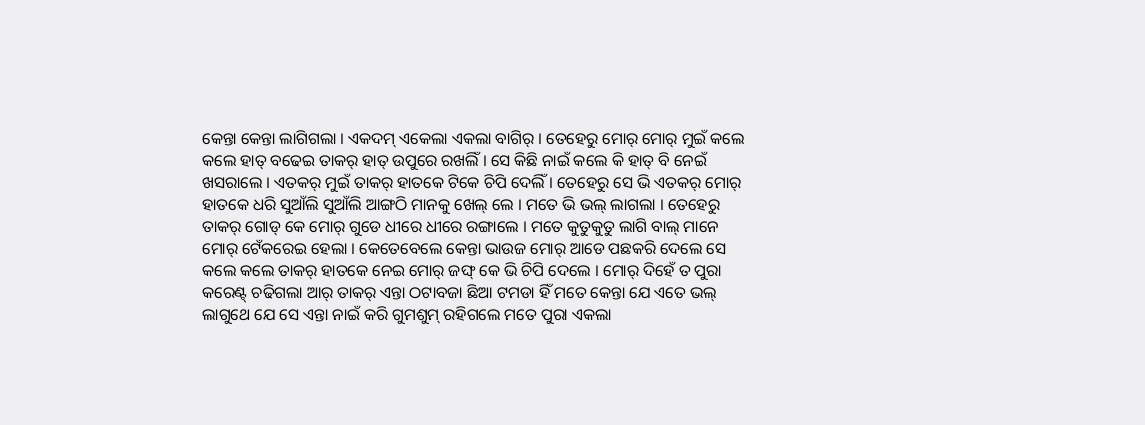କେନ୍ତା କେନ୍ତା ଲାଗିଗଲା । ଏକଦମ୍ ଏକେଲା ଏକଲା ବାଗିର୍ । ତେହେରୁ ମୋର୍ ମୋର୍ ମୁଇଁ କଲେ କଲେ ହାତ୍ ବଢେଇ ତାକର୍ ହାତ୍ ଉପୁରେ ରଖଲିଁ । ସେ କିଛି ନାଇଁ କଲେ କି ହାତ୍ ବି ନେଇଁ ଖସରାଲେ । ଏତକର୍ ମୁଇଁ ତାକର୍ ହାତକେ ଟିକେ ଚିପି ଦେଲିଁ । ତେହେରୁ ସେ ଭି ଏତକର୍ ମୋର୍ ହାତକେ ଧରି ସୁଆଁଲି ସୁଆଁଲି ଆଙ୍ଗଠି ମାନକୁ ଖେଲ୍ ଲେ । ମତେ ଭି ଭଲ୍ ଲାଗଲା । ତେହେରୁ ତାକର୍ ଗୋଡ୍ କେ ମୋର୍ ଗୁଡେ ଧୀରେ ଧୀରେ ରଙ୍ଗାଲେ । ମତେ କୁତୁକୁତୁ ଲାଗି ବାଲ୍ ମାନେ ମୋର୍ ଟେଁକରେଇ ହେଲା । କେତେବେଲେ କେନ୍ତା ଭାଉଜ ମୋର୍ ଆଡେ ପଛକରି ଦେଲେ ସେ କଲେ କଲେ ତାକର୍ ହାତକେ ନେଇ ମୋର୍ ଜଙ୍ଘ୍ କେ ଭି ଚିପି ଦେଲେ । ମୋର୍ ଦିହେଁ ତ ପୁରା କରେଣ୍ଟ୍ ଚଢିଗଲା ଆର୍ ତାକର୍ ଏନ୍ତା ଠଟାବଜା ଛିଆ ଟମଡା ହିଁ ମତେ କେନ୍ତା ଯେ ଏତେ ଭଲ୍ ଲାଗୁଥେ ଯେ ସେ ଏନ୍ତା ନାଇଁ କରି ଗୁମଶୁମ୍ ରହିଗଲେ ମତେ ପୁରା ଏକଲା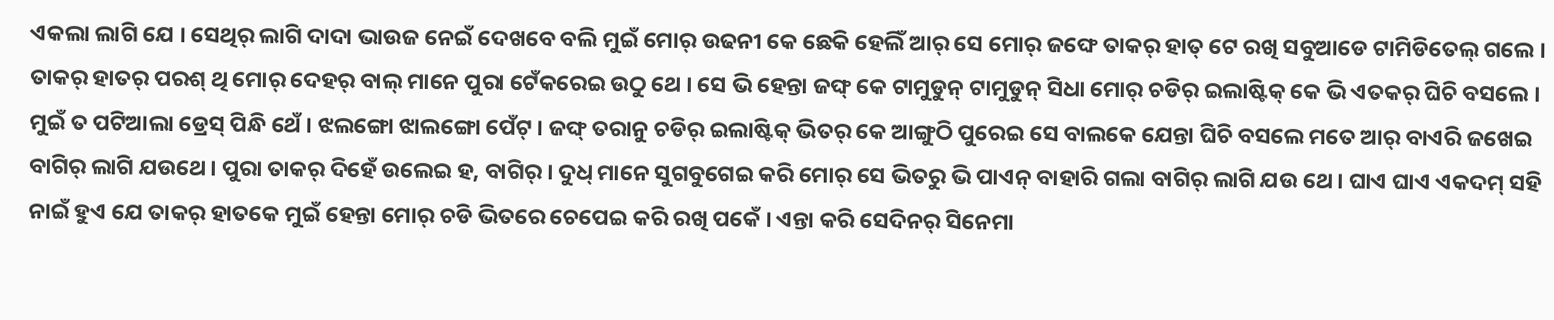ଏକଲା ଲାଗି ଯେ । ସେଥିର୍ ଲାଗି ଦାଦା ଭାଉଜ ନେଇଁ ଦେଖବେ ବଲି ମୁଇଁ ମୋର୍ ଉଢନୀ କେ ଛେକି ହେଲିଁ ଆର୍ ସେ ମୋର୍ ଜଙ୍ଘେ ତାକର୍ ହାତ୍ ଟେ ରଖି ସବୁଆଡେ ଟାମିଡିତେଲ୍ ଗଲେ । ତାକର୍ ହାତର୍ ପରଶ୍ ଥି ମୋର୍ ଦେହର୍ ବାଲ୍ ମାନେ ପୁରା ଟେଁକରେଇ ଉଠୁ ଥେ । ସେ ଭି ହେନ୍ତା ଜଙ୍ଘ୍ କେ ଟାମୁଡୁନ୍ ଟାମୁଡୁନ୍ ସିଧା ମୋର୍ ଚଡିର୍ ଇଲାଷ୍ଟିକ୍ କେ ଭି ଏତକର୍ ଘିଚି ବସଲେ । ମୁଇଁ ତ ପଟିଆଲା ଡ୍ରେସ୍ ପିନ୍ଧି ଥେଁ । ଝଲଙ୍ଗୋ ଝାଲଙ୍ଗୋ ପେଁଟ୍ । ଜଙ୍ଘ୍ ତରାନୁ ଚଡିର୍ ଇଲାଷ୍ଟିକ୍ ଭିତର୍ କେ ଆଙ୍ଗୁଠି ପୁରେଇ ସେ ବାଲକେ ଯେନ୍ତା ଘିଚି ବସଲେ ମତେ ଆର୍ ବାଏରି ଜଖେଇ ବାଗିର୍ ଲାଗି ଯଉଥେ । ପୁରା ତାକର୍ ଦିହେଁ ଉଲେଇ ହ, ବାଗିର୍ । ଦୁଧ୍ ମାନେ ସୁଗବୁଗେଇ କରି ମୋର୍ ସେ ଭିତରୁ ଭି ପାଏନ୍ ବାହାରି ଗଲା ବାଗିର୍ ଲାଗି ଯଉ ଥେ । ଘାଏ ଘାଏ ଏକଦମ୍ ସହି ନାଇଁ ହୁଏ ଯେ ତାକର୍ ହାତକେ ମୁଇଁ ହେନ୍ତା ମୋର୍ ଚଡି ଭିତରେ ଚେପେଇ କରି ରଖି ପକେଁ । ଏନ୍ତା କରି ସେଦିନର୍ ସିନେମା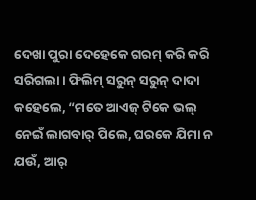ଦେଖା ପୁରା ଦେହେକେ ଗରମ୍ କରି କରି ସରିଗଲା । ଫିଲିମ୍ ସରୁନ୍ ସରୁନ୍ ଦାଦା କହେଲେ, “ମତେ ଆଏଜ୍ ଟିକେ ଭଲ୍ ନେଇଁ ଲାଗବାର୍ ପିଲେ, ଘରକେ ଯିମା ନ ଯଉଁ, ଆର୍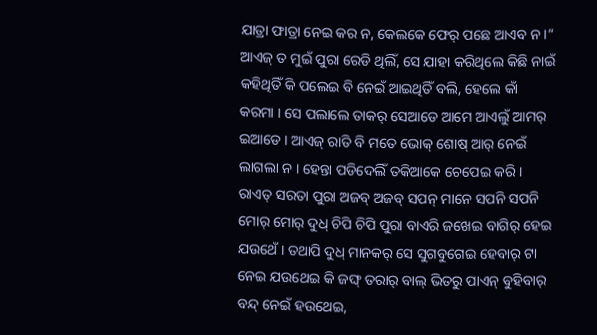ଯାତ୍ରା ଫାତ୍ରା ନେଇ କର ନ, କେଲକେ ଫେର୍ ପଛେ ଆଏବ ନ ।“ ଆଏଜ୍ ତ ମୁଇଁ ପୁରା ରେଡି ଥିଲିଁ, ସେ ଯାହା କରିଥିଲେ କିଛି ନାଇଁ କହିଥିତିଁ କି ପଲେଇ ବି ନେଇଁ ଆଇଥିତିଁ ବଲି, ହେଲେ କାଁ କରମା । ସେ ପଲାଲେ ତାକର୍ ସେଆଡେ ଆମେ ଆଏଲୁଁ ଆମର୍ ଇଆଡେ । ଆଏଜ୍ ରାତି ବି ମତେ ଭୋକ୍ ଶୋଷ୍ ଆର୍ ନେଇଁ ଲାଗଲା ନ । ହେନ୍ତା ପଡିଦେଲିଁ ତକିଆକେ ଚେପେଇ କରି । ରାଏତ୍ ସରତା ପୁରା ଅଜବ୍ ଅଜବ୍ ସପନ୍ ମାନେ ସପନି ସପନି ମୋର୍ ମୋର୍ ଦୁଧ୍ ଚିପି ଚିପି ପୁରା ବାଏରି ଜଖେଇ ବାଗିର୍ ହେଇ ଯଉଥେଁ । ତଥାପି ଦୁଧ୍ ମାନକର୍ ସେ ସୁଗବୁଗେଇ ହେବାର୍ ଟା ନେଇ ଯଉଥେଇ କି ଜଙ୍ଘ୍ ତରାର୍ ବାଲ୍ ଭିତରୁ ପାଏନ୍ ବୁହିବାର୍ ବନ୍ଦ୍ ନେଇଁ ହଉଥେଇ,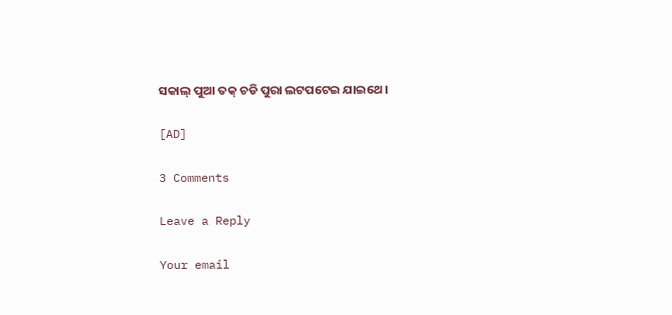ସକାଲ୍ ପୁଆ ତକ୍ ଚଡି ପୁରା ଲଟପଟେଇ ଯାଇଥେ ।

[AD]

3 Comments

Leave a Reply

Your email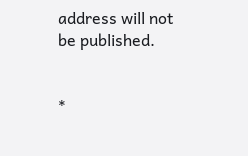address will not be published.


*